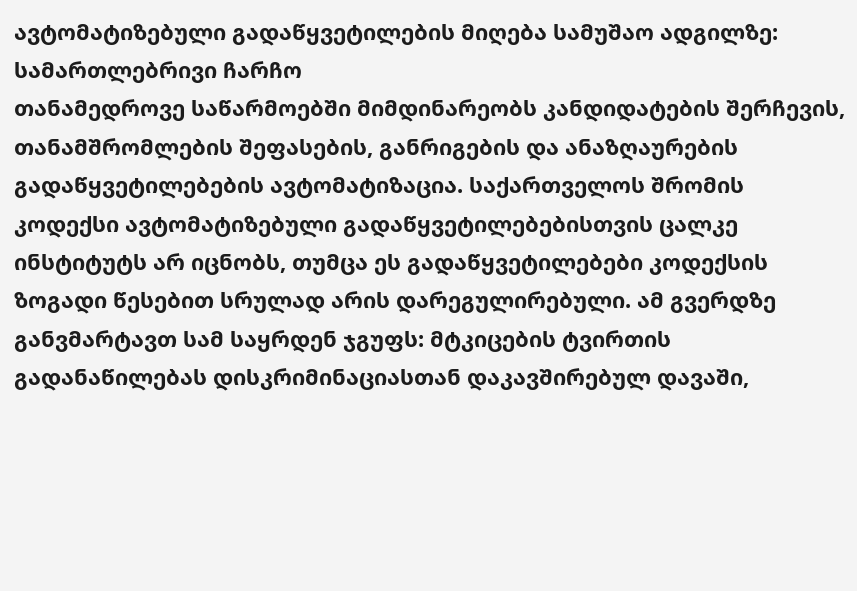ავტომატიზებული გადაწყვეტილების მიღება სამუშაო ადგილზე: სამართლებრივი ჩარჩო
თანამედროვე საწარმოებში მიმდინარეობს კანდიდატების შერჩევის, თანამშრომლების შეფასების, განრიგების და ანაზღაურების გადაწყვეტილებების ავტომატიზაცია. საქართველოს შრომის კოდექსი ავტომატიზებული გადაწყვეტილებებისთვის ცალკე ინსტიტუტს არ იცნობს, თუმცა ეს გადაწყვეტილებები კოდექსის ზოგადი წესებით სრულად არის დარეგულირებული. ამ გვერდზე განვმარტავთ სამ საყრდენ ჯგუფს: მტკიცების ტვირთის გადანაწილებას დისკრიმინაციასთან დაკავშირებულ დავაში,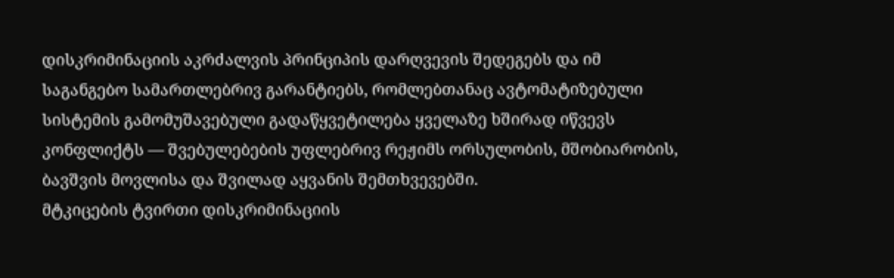დისკრიმინაციის აკრძალვის პრინციპის დარღვევის შედეგებს და იმ საგანგებო სამართლებრივ გარანტიებს, რომლებთანაც ავტომატიზებული სისტემის გამომუშავებული გადაწყვეტილება ყველაზე ხშირად იწვევს კონფლიქტს — შვებულებების უფლებრივ რეჟიმს ორსულობის, მშობიარობის, ბავშვის მოვლისა და შვილად აყვანის შემთხვევებში.
მტკიცების ტვირთი დისკრიმინაციის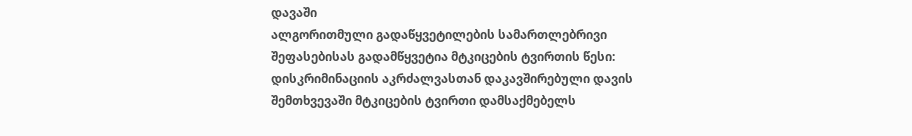დავაში
ალგორითმული გადაწყვეტილების სამართლებრივი შეფასებისას გადამწყვეტია მტკიცების ტვირთის წესი: დისკრიმინაციის აკრძალვასთან დაკავშირებული დავის შემთხვევაში მტკიცების ტვირთი დამსაქმებელს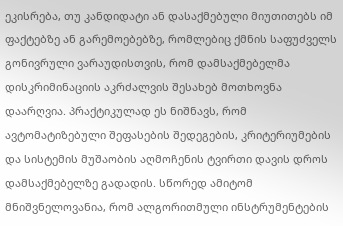ეკისრება, თუ კანდიდატი ან დასაქმებული მიუთითებს იმ ფაქტებზე ან გარემოებებზე, რომლებიც ქმნის საფუძველს გონივრული ვარაუდისთვის, რომ დამსაქმებელმა დისკრიმინაციის აკრძალვის შესახებ მოთხოვნა დაარღვია. პრაქტიკულად ეს ნიშნავს, რომ ავტომატიზებული შეფასების შედეგების, კრიტერიუმების და სისტემის მუშაობის აღმოჩენის ტვირთი დავის დროს დამსაქმებელზე გადადის. სწორედ ამიტომ მნიშვნელოვანია, რომ ალგორითმული ინსტრუმენტების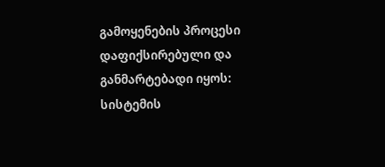გამოყენების პროცესი დაფიქსირებული და განმარტებადი იყოს: სისტემის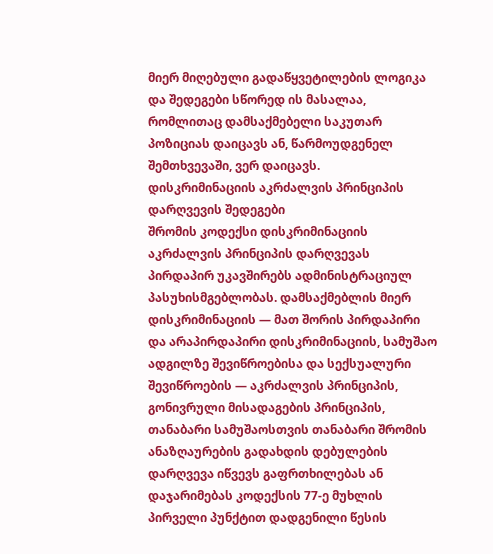მიერ მიღებული გადაწყვეტილების ლოგიკა და შედეგები სწორედ ის მასალაა, რომლითაც დამსაქმებელი საკუთარ პოზიციას დაიცავს ან, წარმოუდგენელ შემთხვევაში, ვერ დაიცავს.
დისკრიმინაციის აკრძალვის პრინციპის დარღვევის შედეგები
შრომის კოდექსი დისკრიმინაციის აკრძალვის პრინციპის დარღვევას პირდაპირ უკავშირებს ადმინისტრაციულ პასუხისმგებლობას. დამსაქმებლის მიერ დისკრიმინაციის — მათ შორის პირდაპირი და არაპირდაპირი დისკრიმინაციის, სამუშაო ადგილზე შევიწროებისა და სექსუალური შევიწროების — აკრძალვის პრინციპის, გონივრული მისადაგების პრინციპის, თანაბარი სამუშაოსთვის თანაბარი შრომის ანაზღაურების გადახდის დებულების დარღვევა იწვევს გაფრთხილებას ან დაჯარიმებას კოდექსის 77-ე მუხლის პირველი პუნქტით დადგენილი წესის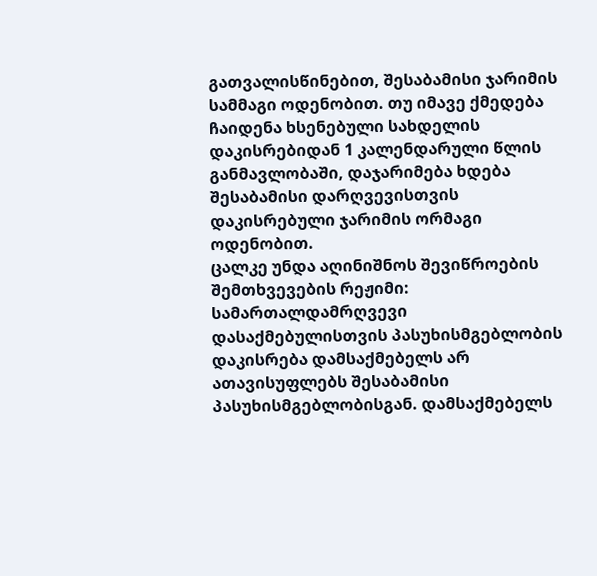გათვალისწინებით, შესაბამისი ჯარიმის სამმაგი ოდენობით. თუ იმავე ქმედება ჩაიდენა ხსენებული სახდელის დაკისრებიდან 1 კალენდარული წლის განმავლობაში, დაჯარიმება ხდება შესაბამისი დარღვევისთვის დაკისრებული ჯარიმის ორმაგი ოდენობით.
ცალკე უნდა აღინიშნოს შევიწროების შემთხვევების რეჟიმი: სამართალდამრღვევი დასაქმებულისთვის პასუხისმგებლობის დაკისრება დამსაქმებელს არ ათავისუფლებს შესაბამისი პასუხისმგებლობისგან. დამსაქმებელს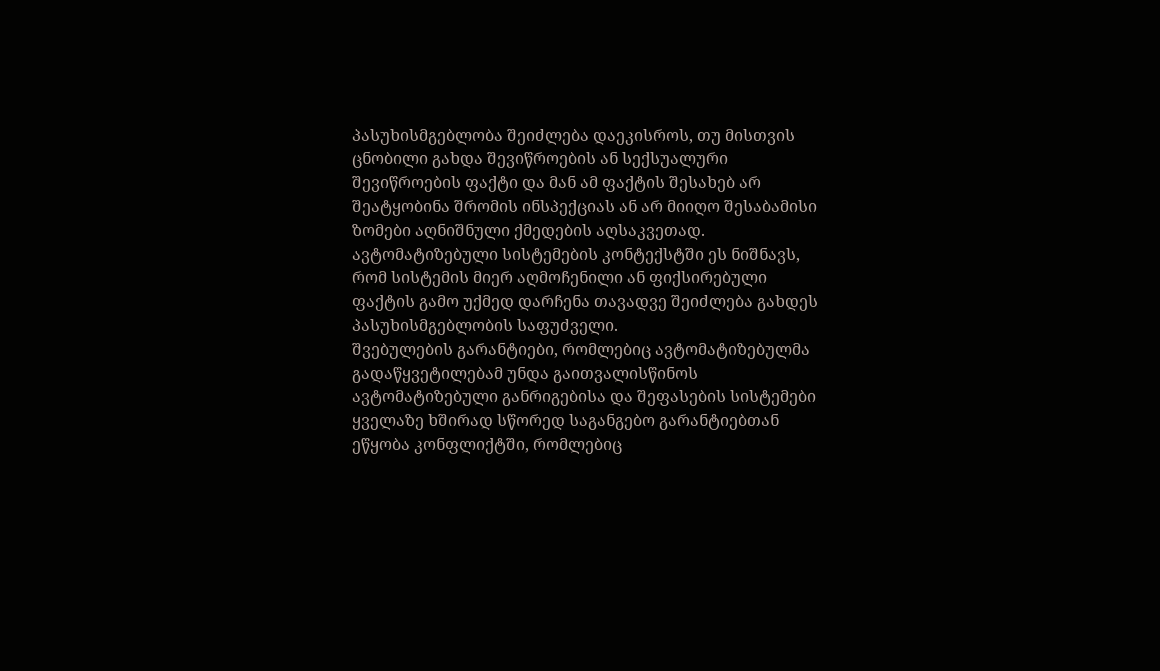პასუხისმგებლობა შეიძლება დაეკისროს, თუ მისთვის ცნობილი გახდა შევიწროების ან სექსუალური შევიწროების ფაქტი და მან ამ ფაქტის შესახებ არ შეატყობინა შრომის ინსპექციას ან არ მიიღო შესაბამისი ზომები აღნიშნული ქმედების აღსაკვეთად. ავტომატიზებული სისტემების კონტექსტში ეს ნიშნავს, რომ სისტემის მიერ აღმოჩენილი ან ფიქსირებული ფაქტის გამო უქმედ დარჩენა თავადვე შეიძლება გახდეს პასუხისმგებლობის საფუძველი.
შვებულების გარანტიები, რომლებიც ავტომატიზებულმა გადაწყვეტილებამ უნდა გაითვალისწინოს
ავტომატიზებული განრიგებისა და შეფასების სისტემები ყველაზე ხშირად სწორედ საგანგებო გარანტიებთან ეწყობა კონფლიქტში, რომლებიც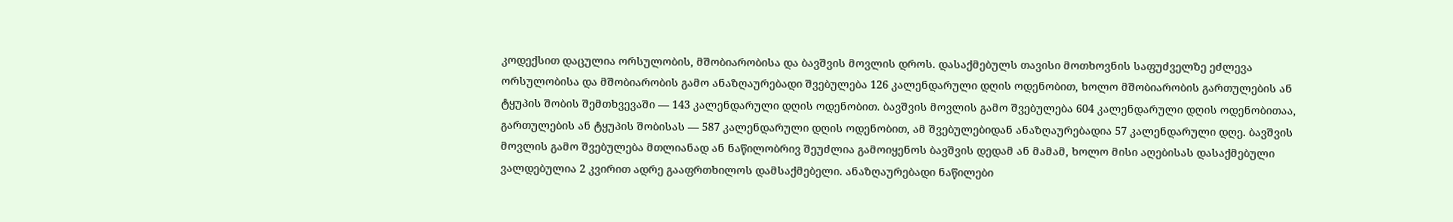კოდექსით დაცულია ორსულობის, მშობიარობისა და ბავშვის მოვლის დროს. დასაქმებულს თავისი მოთხოვნის საფუძველზე ეძლევა ორსულობისა და მშობიარობის გამო ანაზღაურებადი შვებულება 126 კალენდარული დღის ოდენობით, ხოლო მშობიარობის გართულების ან ტყუპის შობის შემთხვევაში — 143 კალენდარული დღის ოდენობით. ბავშვის მოვლის გამო შვებულება 604 კალენდარული დღის ოდენობითაა, გართულების ან ტყუპის შობისას — 587 კალენდარული დღის ოდენობით, ამ შვებულებიდან ანაზღაურებადია 57 კალენდარული დღე. ბავშვის მოვლის გამო შვებულება მთლიანად ან ნაწილობრივ შეუძლია გამოიყენოს ბავშვის დედამ ან მამამ, ხოლო მისი აღებისას დასაქმებული ვალდებულია 2 კვირით ადრე გააფრთხილოს დამსაქმებელი. ანაზღაურებადი ნაწილები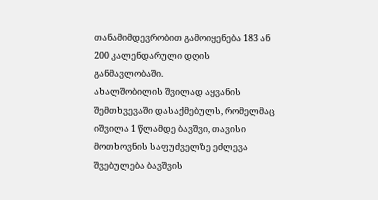თანამიმდევრობით გამოიყენება 183 ან 200 კალენდარული დღის განმავლობაში.
ახალშობილის შვილად აყვანის შემთხვევაში დასაქმებულს, რომელმაც იშვილა 1 წლამდე ბავშვი, თავისი მოთხოვნის საფუძველზე ეძლევა შვებულება ბავშვის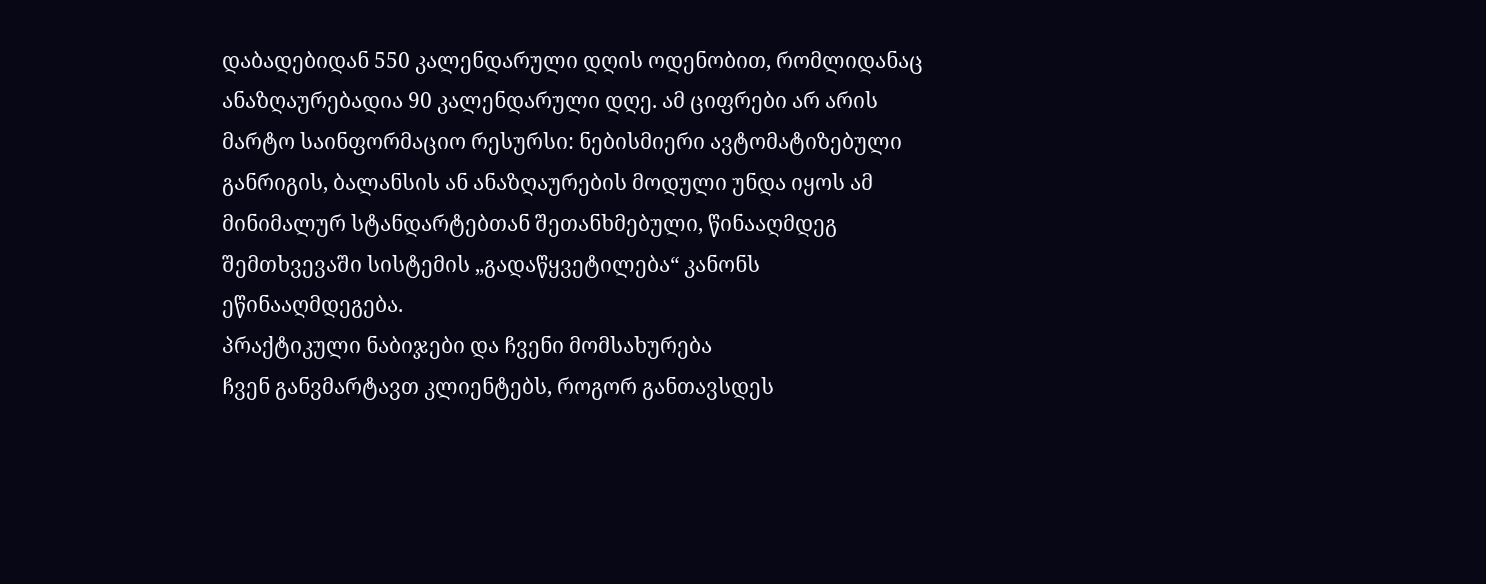დაბადებიდან 550 კალენდარული დღის ოდენობით, რომლიდანაც ანაზღაურებადია 90 კალენდარული დღე. ამ ციფრები არ არის მარტო საინფორმაციო რესურსი: ნებისმიერი ავტომატიზებული განრიგის, ბალანსის ან ანაზღაურების მოდული უნდა იყოს ამ მინიმალურ სტანდარტებთან შეთანხმებული, წინააღმდეგ შემთხვევაში სისტემის „გადაწყვეტილება“ კანონს ეწინააღმდეგება.
პრაქტიკული ნაბიჯები და ჩვენი მომსახურება
ჩვენ განვმარტავთ კლიენტებს, როგორ განთავსდეს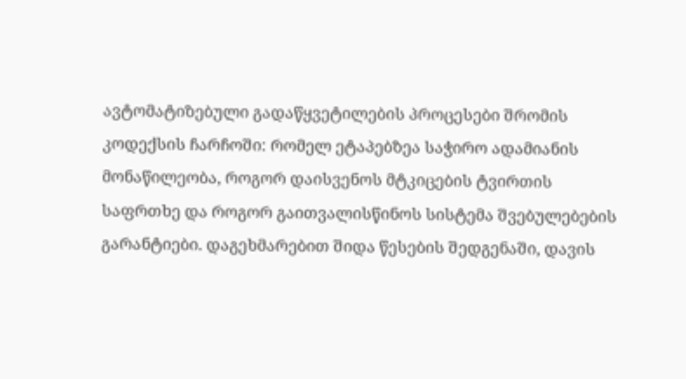ავტომატიზებული გადაწყვეტილების პროცესები შრომის კოდექსის ჩარჩოში: რომელ ეტაპებზეა საჭირო ადამიანის მონაწილეობა, როგორ დაისვენოს მტკიცების ტვირთის საფრთხე და როგორ გაითვალისწინოს სისტემა შვებულებების გარანტიები. დაგეხმარებით შიდა წესების შედგენაში, დავის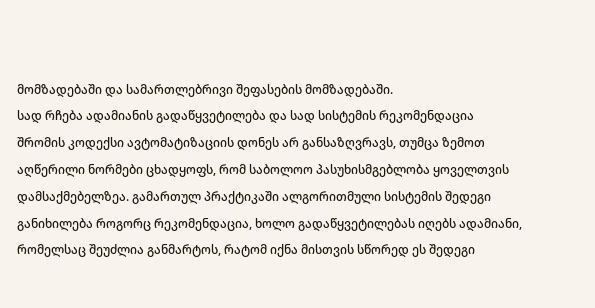მომზადებაში და სამართლებრივი შეფასების მომზადებაში.
სად რჩება ადამიანის გადაწყვეტილება და სად სისტემის რეკომენდაცია
შრომის კოდექსი ავტომატიზაციის დონეს არ განსაზღვრავს, თუმცა ზემოთ აღწერილი ნორმები ცხადყოფს, რომ საბოლოო პასუხისმგებლობა ყოველთვის დამსაქმებელზეა. გამართულ პრაქტიკაში ალგორითმული სისტემის შედეგი განიხილება როგორც რეკომენდაცია, ხოლო გადაწყვეტილებას იღებს ადამიანი, რომელსაც შეუძლია განმარტოს, რატომ იქნა მისთვის სწორედ ეს შედეგი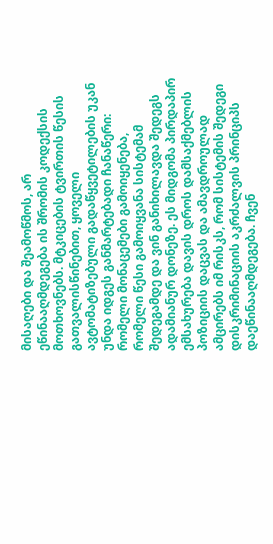მისაღები და შეამოწმოს, არ ეწინააღმდეგება ის შრომის კოდექსის მოთხოვნებს. მტკიცების ტვირთის წესის გათვალისწინებით, ყოველი ავტომატიზებული გადაწყვეტილების უკან უნდა იდგეს განმარტებადი ჩანაწერი: რომელი მონაცემები გამოიყენება, რომელი წესი გამოიყვანა სისტემამ შედეგამდე და ვინ განიხილავდა შედეგს ადამიანურ დონეზე. ეს მიდგომა პირდაპირ ემსახურება დავის დროს დამსაქმებლის პოზიციის დაცვას და ამავდროულად ამცირებს იმ რისკს, რომ სისტემის შედეგი დისკრიმინაციის აკრძალვის პრინციპს დაეწინააღმდეგება. ჩვენ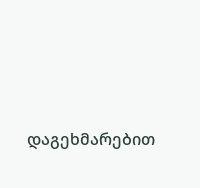დაგეხმარებით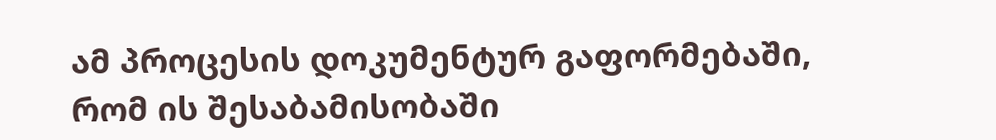ამ პროცესის დოკუმენტურ გაფორმებაში, რომ ის შესაბამისობაში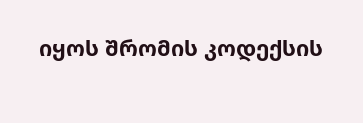იყოს შრომის კოდექსის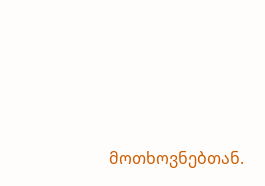მოთხოვნებთან.